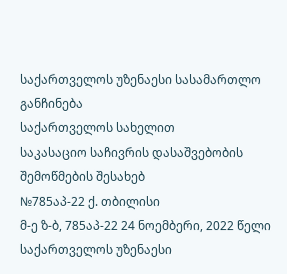საქართველოს უზენაესი სასამართლო
განჩინება
საქართველოს სახელით
საკასაციო საჩივრის დასაშვებობის
შემოწმების შესახებ
№785აპ-22 ქ. თბილისი
მ-ე ზ-ბ, 785აპ-22 24 ნოემბერი, 2022 წელი
საქართველოს უზენაესი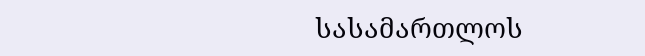სასამართლოს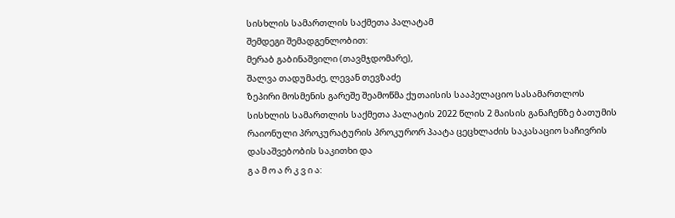სისხლის სამართლის საქმეთა პალატამ
შემდეგი შემადგენლობით:
მერაბ გაბინაშვილი (თავმჯდომარე),
შალვა თადუმაძე, ლევან თევზაძე
ზეპირი მოსმენის გარეშე შეამოწმა ქუთაისის სააპელაციო სასამართლოს სისხლის სამართლის საქმეთა პალატის 2022 წლის 2 მაისის განაჩენზე ბათუმის რაიონული პროკურატურის პროკურორ პაატა ცეცხლაძის საკასაციო საჩივრის დასაშვებობის საკითხი და
გ ა მ ო ა რ კ ვ ი ა: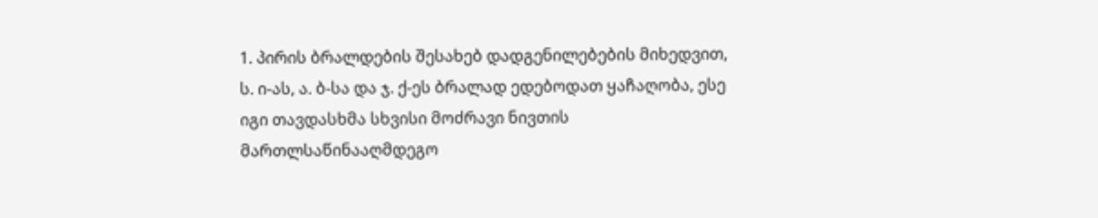1. პირის ბრალდების შესახებ დადგენილებების მიხედვით, ს. ი-ას, ა. ბ-სა და ჯ. ქ-ეს ბრალად ედებოდათ ყაჩაღობა, ესე იგი თავდასხმა სხვისი მოძრავი ნივთის მართლსაწინააღმდეგო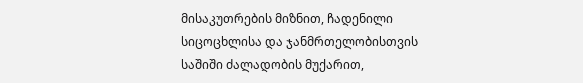მისაკუთრების მიზნით, ჩადენილი სიცოცხლისა და ჯანმრთელობისთვის საშიში ძალადობის მუქარით,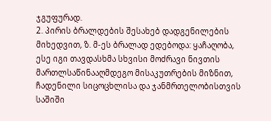ჯგუფურად.
2. პირის ბრალდების შესახებ დადგენილების მიხედვით, ზ. მ-ეს ბრალად ედებოდა: ყაჩაღობა, ესე იგი თავდასხმა სხვისი მოძრავი ნივთის მართლსაწინააღმდეგო მისაკუთრების მიზნით, ჩადენილი სიცოცხლისა და ჯანმრთელობისთვის საშიში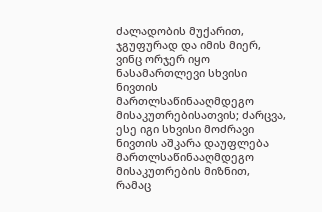ძალადობის მუქარით, ჯგუფურად და იმის მიერ, ვინც ორჯერ იყო ნასამართლევი სხვისი ნივთის მართლსაწინააღმდეგო მისაკუთრებისათვის; ძარცვა, ესე იგი სხვისი მოძრავი ნივთის აშკარა დაუფლება მართლსაწინააღმდეგო მისაკუთრების მიზნით, რამაც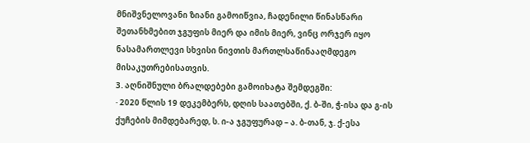მნიშვნელოვანი ზიანი გამოიწვია, ჩადენილი წინასწარი შეთანხმებით ჯგუფის მიერ და იმის მიერ, ვინც ორჯერ იყო ნასამართლევი სხვისი ნივთის მართლსაწინააღმდეგო მისაკუთრებისათვის.
3. აღნიშნული ბრალდებები გამოიხატა შემდეგში:
· 2020 წლის 19 დეკემბერს, დღის საათებში, ქ. ბ-ში, ჭ-ისა და გ-ის ქუჩების მიმდებარედ, ს. ი-ა ჯგუფურად – ა. ბ-თან, ჯ. ქ-ესა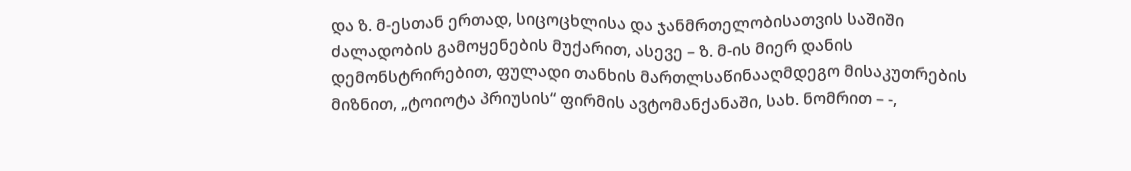და ზ. მ-ესთან ერთად, სიცოცხლისა და ჯანმრთელობისათვის საშიში ძალადობის გამოყენების მუქარით, ასევე – ზ. მ-ის მიერ დანის დემონსტრირებით, ფულადი თანხის მართლსაწინააღმდეგო მისაკუთრების მიზნით, „ტოიოტა პრიუსის“ ფირმის ავტომანქანაში, სახ. ნომრით – -,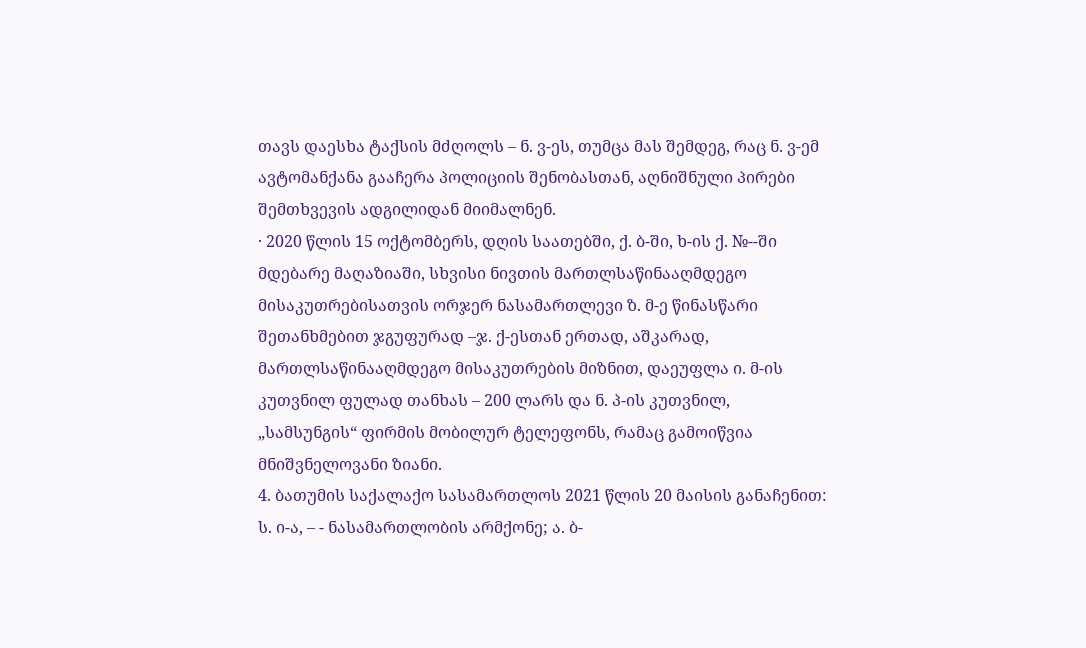თავს დაესხა ტაქსის მძღოლს – ნ. ვ-ეს, თუმცა მას შემდეგ, რაც ნ. ვ-ემ ავტომანქანა გააჩერა პოლიციის შენობასთან, აღნიშნული პირები შემთხვევის ადგილიდან მიიმალნენ.
· 2020 წლის 15 ოქტომბერს, დღის საათებში, ქ. ბ-ში, ხ-ის ქ. №--ში მდებარე მაღაზიაში, სხვისი ნივთის მართლსაწინააღმდეგო მისაკუთრებისათვის ორჯერ ნასამართლევი ზ. მ-ე წინასწარი შეთანხმებით ჯგუფურად –ჯ. ქ-ესთან ერთად, აშკარად, მართლსაწინააღმდეგო მისაკუთრების მიზნით, დაეუფლა ი. მ-ის კუთვნილ ფულად თანხას – 200 ლარს და ნ. პ-ის კუთვნილ, „სამსუნგის“ ფირმის მობილურ ტელეფონს, რამაც გამოიწვია მნიშვნელოვანი ზიანი.
4. ბათუმის საქალაქო სასამართლოს 2021 წლის 20 მაისის განაჩენით: ს. ი-ა, – - ნასამართლობის არმქონე; ა. ბ-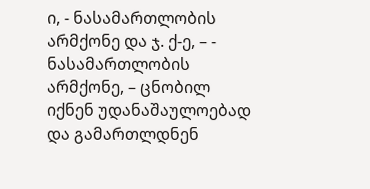ი, - ნასამართლობის არმქონე და ჯ. ქ-ე, – - ნასამართლობის არმქონე, – ცნობილ იქნენ უდანაშაულოებად და გამართლდნენ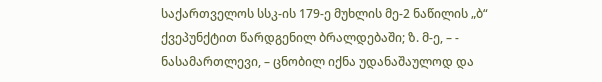საქართველოს სსკ-ის 179-ე მუხლის მე-2 ნაწილის „ბ“ ქვეპუნქტით წარდგენილ ბრალდებაში; ზ. მ-ე, – - ნასამართლევი, – ცნობილ იქნა უდანაშაულოდ და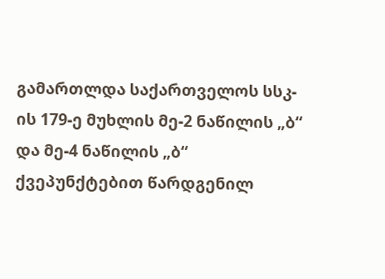გამართლდა საქართველოს სსკ-ის 179-ე მუხლის მე-2 ნაწილის „ბ“ და მე-4 ნაწილის „ბ“ ქვეპუნქტებით წარდგენილ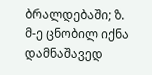ბრალდებაში; ზ. მ-ე ცნობილ იქნა დამნაშავედ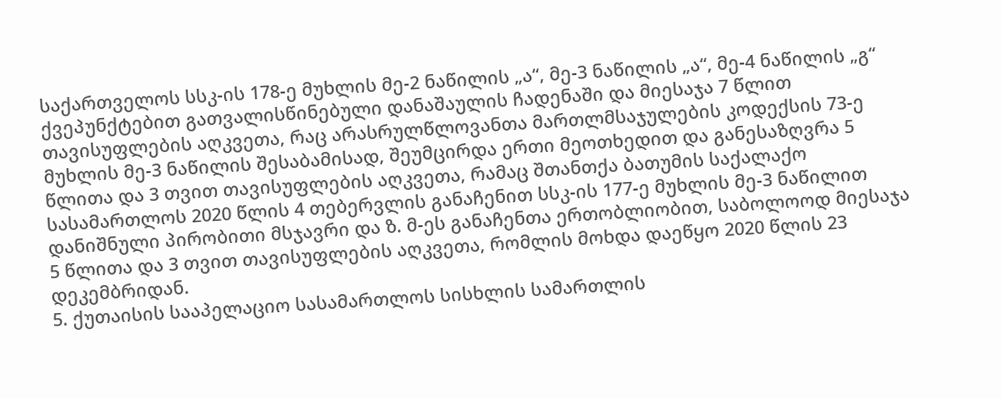საქართველოს სსკ-ის 178-ე მუხლის მე-2 ნაწილის „ა“, მე-3 ნაწილის „ა“, მე-4 ნაწილის „გ“ ქვეპუნქტებით გათვალისწინებული დანაშაულის ჩადენაში და მიესაჯა 7 წლით თავისუფლების აღკვეთა, რაც არასრულწლოვანთა მართლმსაჯულების კოდექსის 73-ე მუხლის მე-3 ნაწილის შესაბამისად, შეუმცირდა ერთი მეოთხედით და განესაზღვრა 5 წლითა და 3 თვით თავისუფლების აღკვეთა, რამაც შთანთქა ბათუმის საქალაქო სასამართლოს 2020 წლის 4 თებერვლის განაჩენით სსკ-ის 177-ე მუხლის მე-3 ნაწილით დანიშნული პირობითი მსჯავრი და ზ. მ-ეს განაჩენთა ერთობლიობით, საბოლოოდ მიესაჯა 5 წლითა და 3 თვით თავისუფლების აღკვეთა, რომლის მოხდა დაეწყო 2020 წლის 23 დეკემბრიდან.
5. ქუთაისის სააპელაციო სასამართლოს სისხლის სამართლის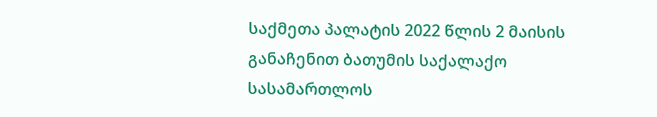საქმეთა პალატის 2022 წლის 2 მაისის განაჩენით ბათუმის საქალაქო სასამართლოს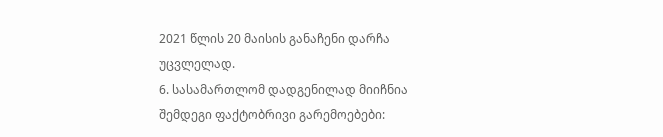2021 წლის 20 მაისის განაჩენი დარჩა უცვლელად.
6. სასამართლომ დადგენილად მიიჩნია შემდეგი ფაქტობრივი გარემოებები: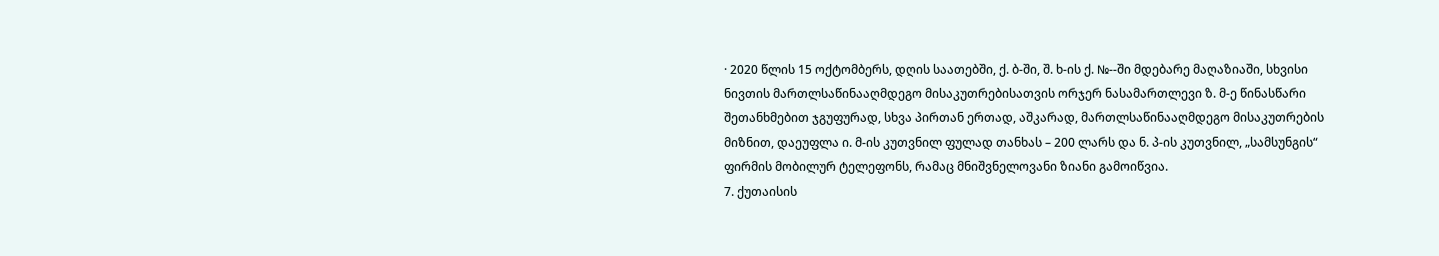· 2020 წლის 15 ოქტომბერს, დღის საათებში, ქ. ბ-ში, შ. ხ-ის ქ. №--ში მდებარე მაღაზიაში, სხვისი ნივთის მართლსაწინააღმდეგო მისაკუთრებისათვის ორჯერ ნასამართლევი ზ. მ-ე წინასწარი შეთანხმებით ჯგუფურად, სხვა პირთან ერთად, აშკარად, მართლსაწინააღმდეგო მისაკუთრების მიზნით, დაეუფლა ი. მ-ის კუთვნილ ფულად თანხას – 200 ლარს და ნ. პ-ის კუთვნილ, „სამსუნგის“ ფირმის მობილურ ტელეფონს, რამაც მნიშვნელოვანი ზიანი გამოიწვია.
7. ქუთაისის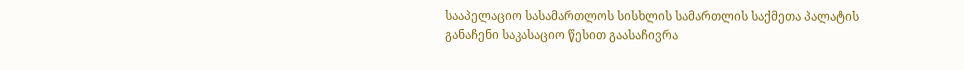სააპელაციო სასამართლოს სისხლის სამართლის საქმეთა პალატის განაჩენი საკასაციო წესით გაასაჩივრა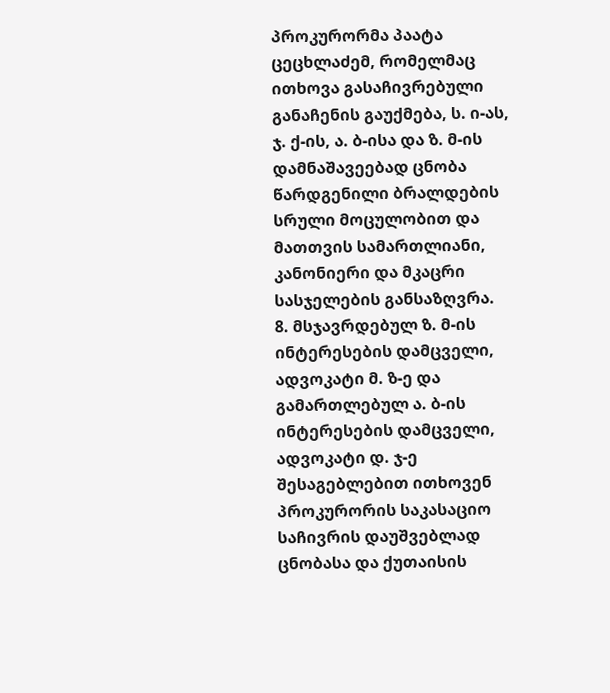პროკურორმა პაატა ცეცხლაძემ, რომელმაც ითხოვა გასაჩივრებული განაჩენის გაუქმება, ს. ი-ას, ჯ. ქ-ის, ა. ბ-ისა და ზ. მ-ის დამნაშავეებად ცნობა წარდგენილი ბრალდების სრული მოცულობით და მათთვის სამართლიანი, კანონიერი და მკაცრი სასჯელების განსაზღვრა.
8. მსჯავრდებულ ზ. მ-ის ინტერესების დამცველი, ადვოკატი მ. ზ-ე და გამართლებულ ა. ბ-ის ინტერესების დამცველი, ადვოკატი დ. ჯ-ე შესაგებლებით ითხოვენ პროკურორის საკასაციო საჩივრის დაუშვებლად ცნობასა და ქუთაისის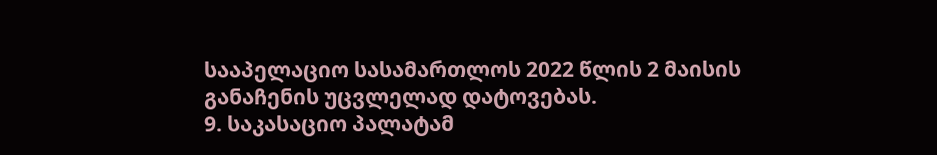სააპელაციო სასამართლოს 2022 წლის 2 მაისის განაჩენის უცვლელად დატოვებას.
9. საკასაციო პალატამ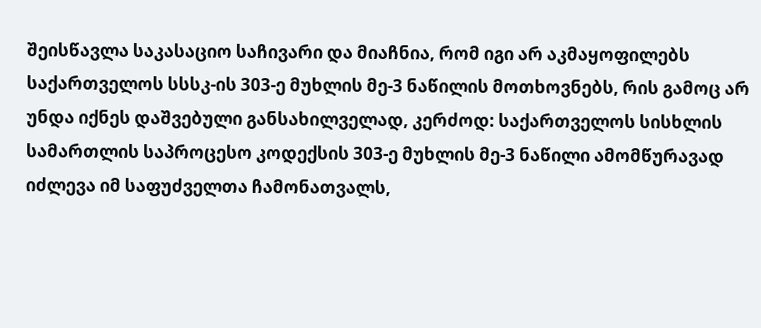შეისწავლა საკასაციო საჩივარი და მიაჩნია, რომ იგი არ აკმაყოფილებს საქართველოს სსსკ-ის 303-ე მუხლის მე-3 ნაწილის მოთხოვნებს, რის გამოც არ უნდა იქნეს დაშვებული განსახილველად, კერძოდ: საქართველოს სისხლის სამართლის საპროცესო კოდექსის 303-ე მუხლის მე-3 ნაწილი ამომწურავად იძლევა იმ საფუძველთა ჩამონათვალს,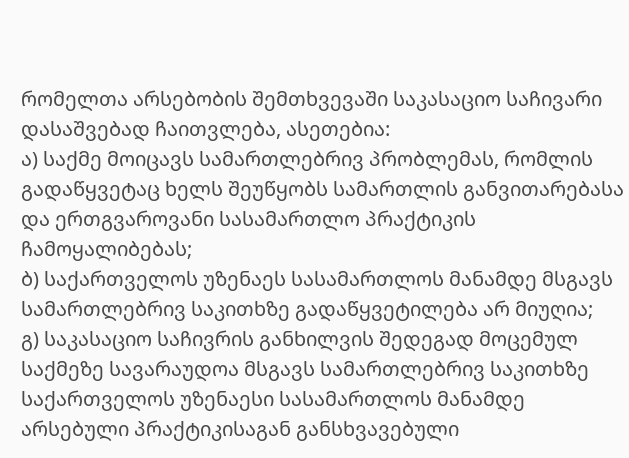რომელთა არსებობის შემთხვევაში საკასაციო საჩივარი დასაშვებად ჩაითვლება, ასეთებია:
ა) საქმე მოიცავს სამართლებრივ პრობლემას, რომლის გადაწყვეტაც ხელს შეუწყობს სამართლის განვითარებასა და ერთგვაროვანი სასამართლო პრაქტიკის ჩამოყალიბებას;
ბ) საქართველოს უზენაეს სასამართლოს მანამდე მსგავს სამართლებრივ საკითხზე გადაწყვეტილება არ მიუღია;
გ) საკასაციო საჩივრის განხილვის შედეგად მოცემულ საქმეზე სავარაუდოა მსგავს სამართლებრივ საკითხზე საქართველოს უზენაესი სასამართლოს მანამდე არსებული პრაქტიკისაგან განსხვავებული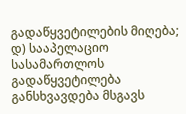გადაწყვეტილების მიღება;
დ) სააპელაციო სასამართლოს გადაწყვეტილება განსხვავდება მსგავს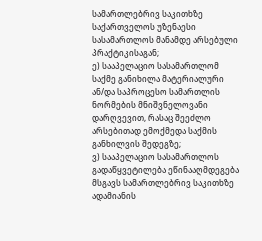სამართლებრივ საკითხზე საქართველოს უზენაესი სასამართლოს მანამდე არსებული პრაქტიკისაგან;
ე) სააპელაციო სასამართლომ საქმე განიხილა მატერიალური ან/და საპროცესო სამართლის ნორმების მნიშვნელოვანი დარღვევით, რასაც შეეძლო არსებითად ემოქმედა საქმის განხილვის შედეგზე;
ვ) სააპელაციო სასამართლოს გადაწყვეტილება ეწინააღმდეგება მსგავს სამართლებრივ საკითხზე ადამიანის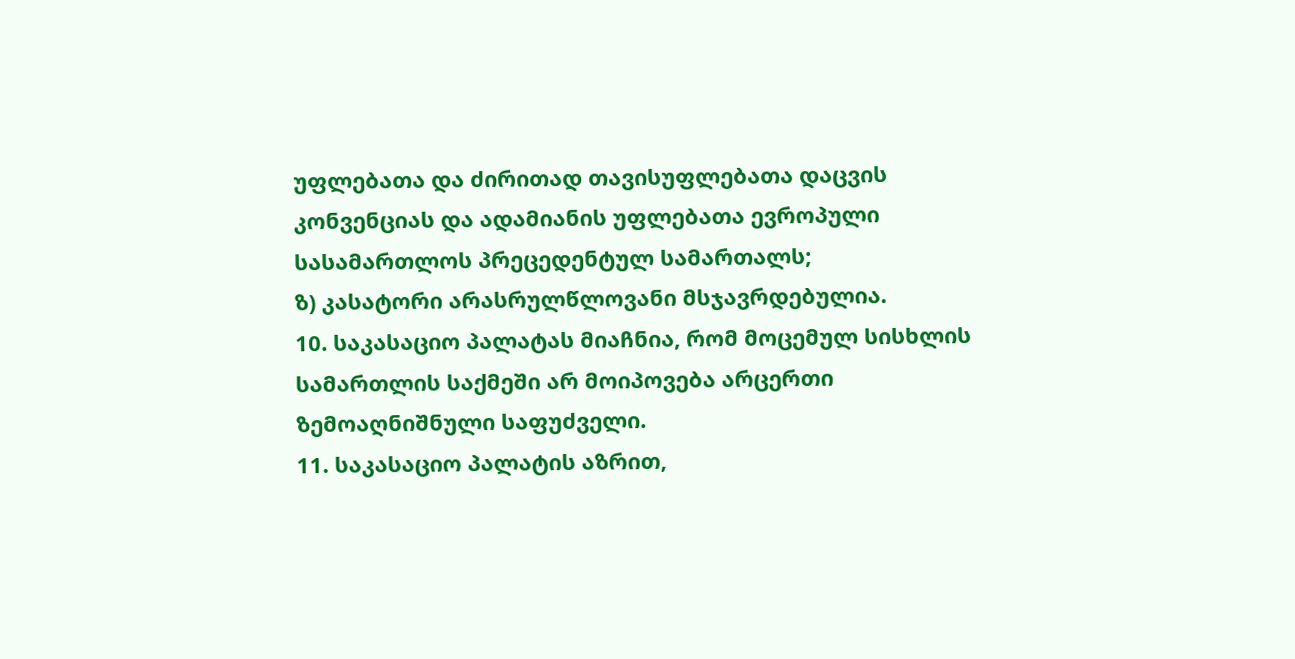უფლებათა და ძირითად თავისუფლებათა დაცვის კონვენციას და ადამიანის უფლებათა ევროპული სასამართლოს პრეცედენტულ სამართალს;
ზ) კასატორი არასრულწლოვანი მსჯავრდებულია.
10. საკასაციო პალატას მიაჩნია, რომ მოცემულ სისხლის სამართლის საქმეში არ მოიპოვება არცერთი ზემოაღნიშნული საფუძველი.
11. საკასაციო პალატის აზრით,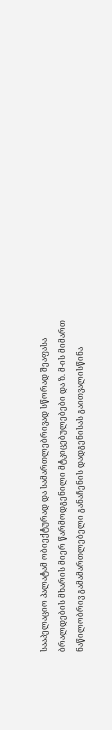სააპელაციო პალატამ ობიექტურად და სამართლებრივად სწორად შეაფასა ბრალდების მხარის მიერ წარმოდგენილი მტკიცებულებები და ზ. მ-ის მიმართ ნაწილობრივ გამამართლებელი განაჩენის დადგენისას გაითვალისწინა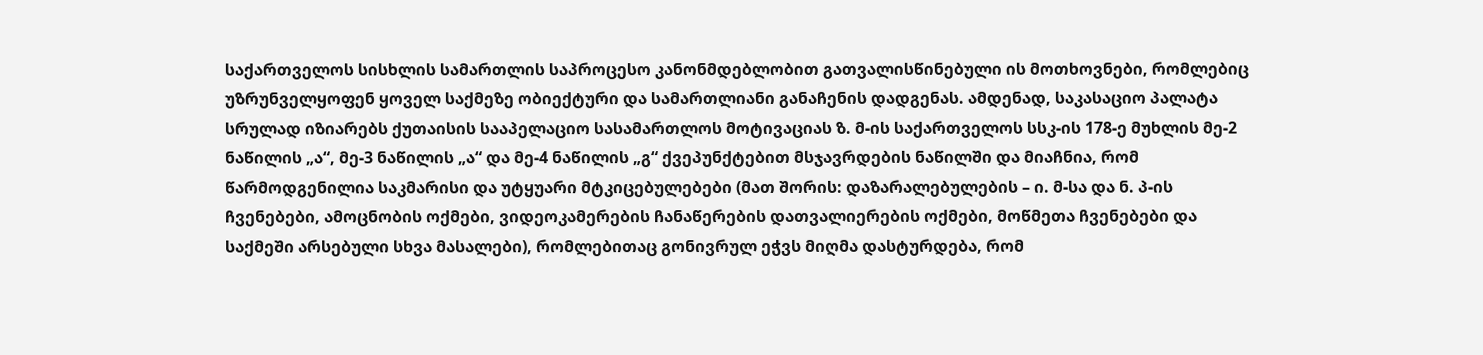საქართველოს სისხლის სამართლის საპროცესო კანონმდებლობით გათვალისწინებული ის მოთხოვნები, რომლებიც უზრუნველყოფენ ყოველ საქმეზე ობიექტური და სამართლიანი განაჩენის დადგენას. ამდენად, საკასაციო პალატა სრულად იზიარებს ქუთაისის სააპელაციო სასამართლოს მოტივაციას ზ. მ-ის საქართველოს სსკ-ის 178-ე მუხლის მე-2 ნაწილის „ა“, მე-3 ნაწილის „ა“ და მე-4 ნაწილის „გ“ ქვეპუნქტებით მსჯავრდების ნაწილში და მიაჩნია, რომ წარმოდგენილია საკმარისი და უტყუარი მტკიცებულებები (მათ შორის: დაზარალებულების – ი. მ-სა და ნ. პ-ის ჩვენებები, ამოცნობის ოქმები, ვიდეოკამერების ჩანაწერების დათვალიერების ოქმები, მოწმეთა ჩვენებები და საქმეში არსებული სხვა მასალები), რომლებითაც გონივრულ ეჭვს მიღმა დასტურდება, რომ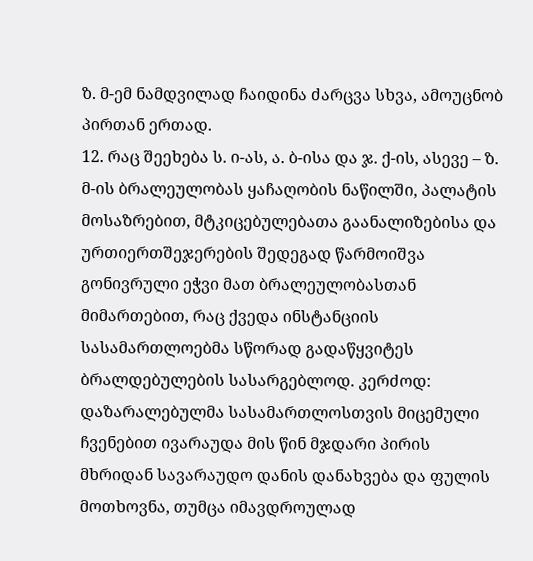ზ. მ-ემ ნამდვილად ჩაიდინა ძარცვა სხვა, ამოუცნობ პირთან ერთად.
12. რაც შეეხება ს. ი-ას, ა. ბ-ისა და ჯ. ქ-ის, ასევე – ზ. მ-ის ბრალეულობას ყაჩაღობის ნაწილში, პალატის მოსაზრებით, მტკიცებულებათა გაანალიზებისა და ურთიერთშეჯერების შედეგად წარმოიშვა გონივრული ეჭვი მათ ბრალეულობასთან მიმართებით, რაც ქვედა ინსტანციის სასამართლოებმა სწორად გადაწყვიტეს ბრალდებულების სასარგებლოდ. კერძოდ: დაზარალებულმა სასამართლოსთვის მიცემული ჩვენებით ივარაუდა მის წინ მჯდარი პირის მხრიდან სავარაუდო დანის დანახვება და ფულის მოთხოვნა, თუმცა იმავდროულად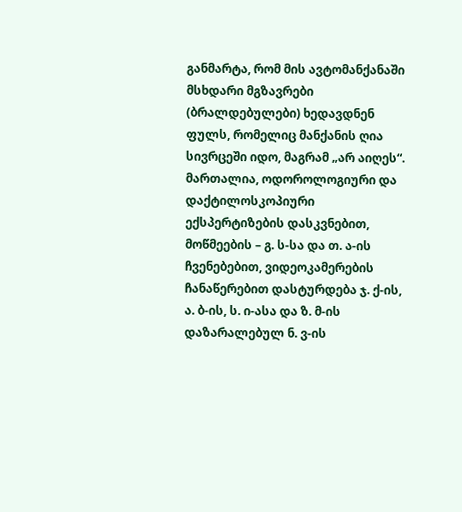განმარტა, რომ მის ავტომანქანაში მსხდარი მგზავრები (ბრალდებულები) ხედავდნენ ფულს, რომელიც მანქანის ღია სივრცეში იდო, მაგრამ „არ აიღეს“. მართალია, ოდოროლოგიური და დაქტილოსკოპიური ექსპერტიზების დასკვნებით, მოწმეების – გ. ს-სა და თ. ა-ის ჩვენებებით, ვიდეოკამერების ჩანაწერებით დასტურდება ჯ. ქ-ის, ა. ბ-ის, ს. ი-ასა და ზ. მ-ის დაზარალებულ ნ. ვ-ის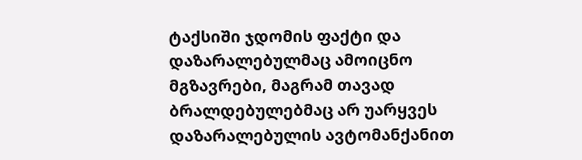ტაქსიში ჯდომის ფაქტი და დაზარალებულმაც ამოიცნო მგზავრები, მაგრამ თავად ბრალდებულებმაც არ უარყვეს დაზარალებულის ავტომანქანით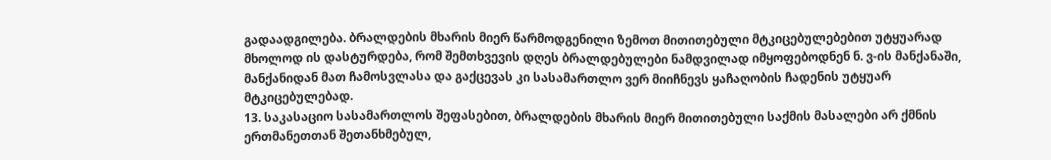გადაადგილება. ბრალდების მხარის მიერ წარმოდგენილი ზემოთ მითითებული მტკიცებულებებით უტყუარად მხოლოდ ის დასტურდება, რომ შემთხვევის დღეს ბრალდებულები ნამდვილად იმყოფებოდნენ ნ. ვ-ის მანქანაში, მანქანიდან მათ ჩამოსვლასა და გაქცევას კი სასამართლო ვერ მიიჩნევს ყაჩაღობის ჩადენის უტყუარ მტკიცებულებად.
13. საკასაციო სასამართლოს შეფასებით, ბრალდების მხარის მიერ მითითებული საქმის მასალები არ ქმნის ერთმანეთთან შეთანხმებულ,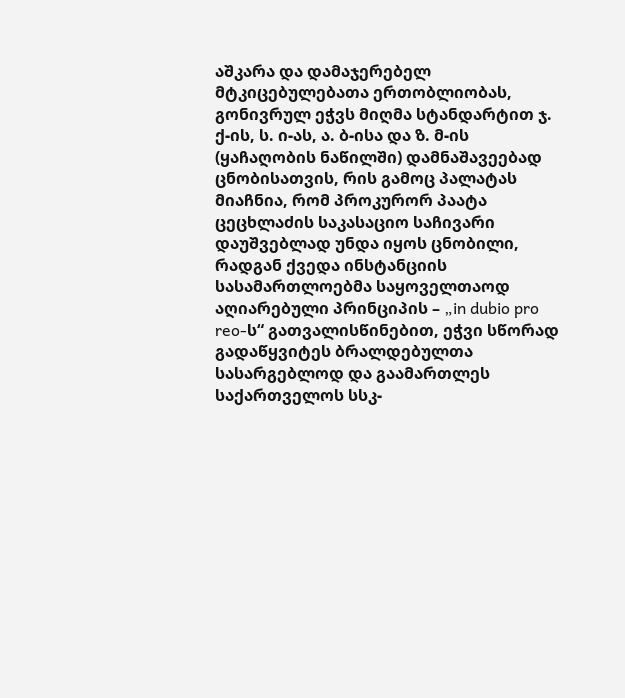აშკარა და დამაჯერებელ მტკიცებულებათა ერთობლიობას, გონივრულ ეჭვს მიღმა სტანდარტით ჯ. ქ-ის, ს. ი-ას, ა. ბ-ისა და ზ. მ-ის (ყაჩაღობის ნაწილში) დამნაშავეებად ცნობისათვის, რის გამოც პალატას მიაჩნია, რომ პროკურორ პაატა ცეცხლაძის საკასაციო საჩივარი დაუშვებლად უნდა იყოს ცნობილი, რადგან ქვედა ინსტანციის სასამართლოებმა საყოველთაოდ აღიარებული პრინციპის – „in dubio pro reo-ს“ გათვალისწინებით, ეჭვი სწორად გადაწყვიტეს ბრალდებულთა სასარგებლოდ და გაამართლეს საქართველოს სსკ-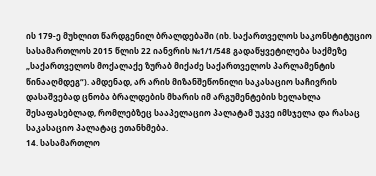ის 179-ე მუხლით წარდგენილ ბრალდებაში (იხ. საქართველოს საკონსტიტუციო სასამართლოს 2015 წლის 22 იანვრის №1/1/548 გადაწყვეტილება საქმეზე „საქართველოს მოქალაქე ზურაბ მიქაძე საქართველოს პარლამენტის წინააღმდეგ“). ამდენად, არ არის მიზანშეწონილი საკასაციო საჩივრის დასაშვებად ცნობა ბრალდების მხარის იმ არგუმენტების ხელახლა შესაფასებლად, რომლებზეც სააპელაციო პალატამ უკვე იმსჯელა და რასაც საკასაციო პალატაც ეთანხმება.
14. სასამართლო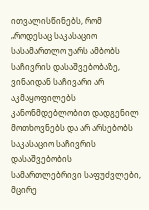ითვალისწინებს, რომ „როდესაც საკასაციო სასამართლო უარს ამბობს საჩივრის დასაშვებობაზე, ვინაიდან საჩივარი არ აკმაყოფილებს კანონმდებლობით დადგენილ მოთხოვნებს და არ არსებობს საკასაციო საჩივრის დასაშვებობის სამართლებრივი საფუძვლები, მცირე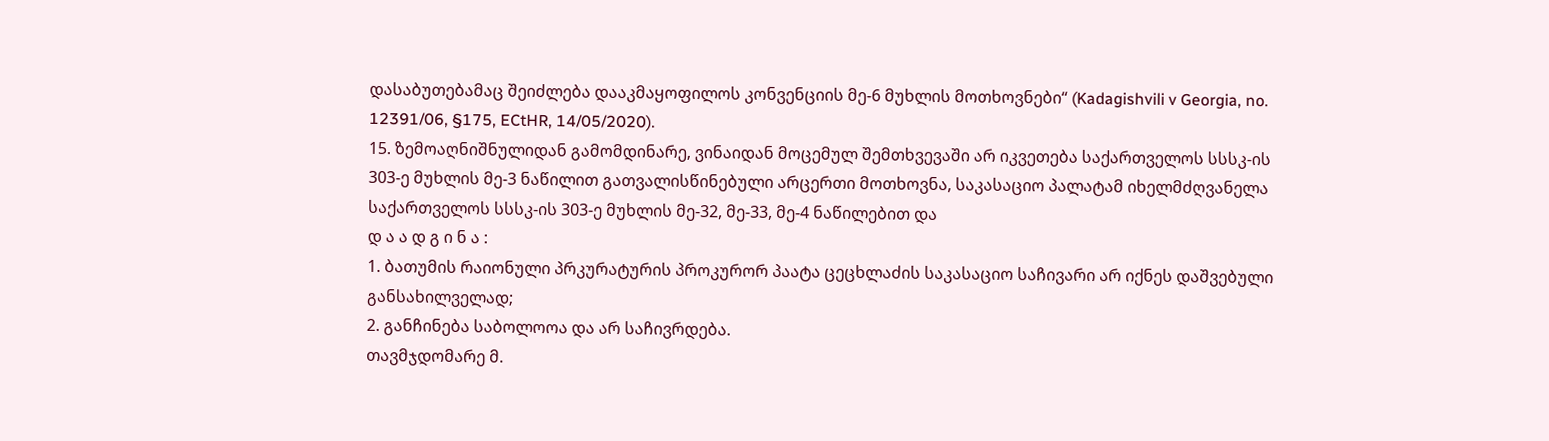დასაბუთებამაც შეიძლება დააკმაყოფილოს კონვენციის მე-6 მუხლის მოთხოვნები“ (Kadagishvili v Georgia, no. 12391/06, §175, ECtHR, 14/05/2020).
15. ზემოაღნიშნულიდან გამომდინარე, ვინაიდან მოცემულ შემთხვევაში არ იკვეთება საქართველოს სსსკ-ის 303-ე მუხლის მე-3 ნაწილით გათვალისწინებული არცერთი მოთხოვნა, საკასაციო პალატამ იხელმძღვანელა საქართველოს სსსკ-ის 303-ე მუხლის მე-32, მე-33, მე-4 ნაწილებით და
დ ა ა დ გ ი ნ ა :
1. ბათუმის რაიონული პრკურატურის პროკურორ პაატა ცეცხლაძის საკასაციო საჩივარი არ იქნეს დაშვებული განსახილველად;
2. განჩინება საბოლოოა და არ საჩივრდება.
თავმჯდომარე მ.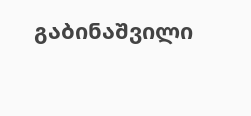გაბინაშვილი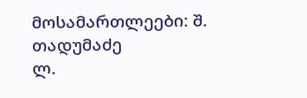მოსამართლეები: შ. თადუმაძე
ლ.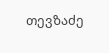თევზაძე